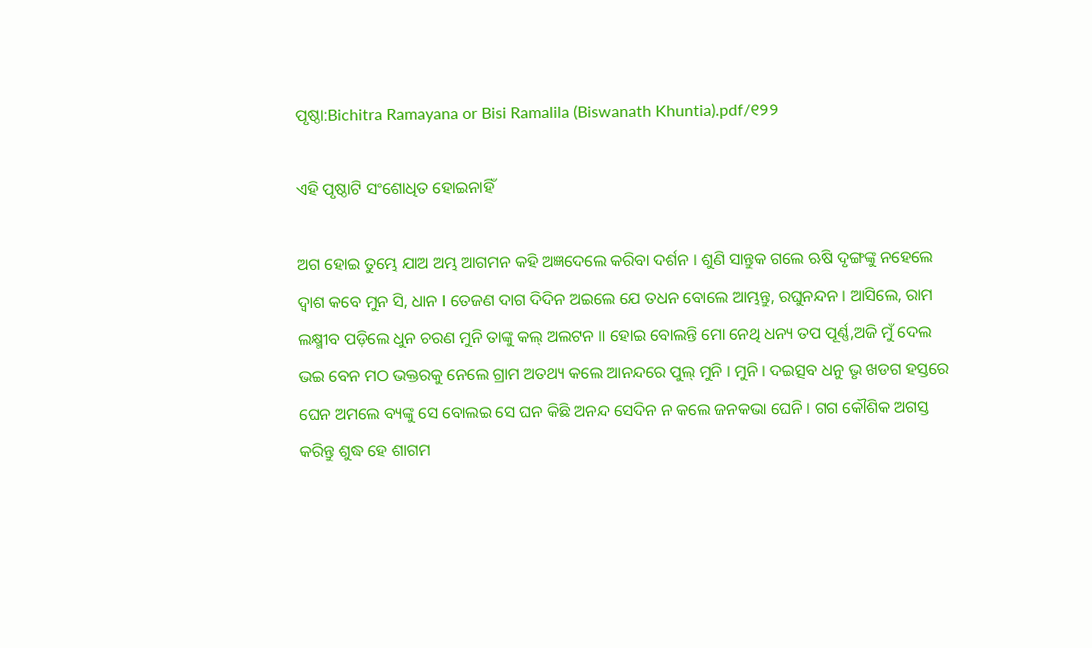ପୃଷ୍ଠା:Bichitra Ramayana or Bisi Ramalila (Biswanath Khuntia).pdf/୧୨୨

ଏହି ପୃଷ୍ଠାଟି ସଂଶୋଧିତ ହୋଇନାହିଁ

ଅଗ ହୋଇ ତୁମ୍ଭେ ଯାଅ ଅମ୍ଭ ଆଗମନ କହି ଅଜ୍ଞଦେଲେ କରିବା ଦର୍ଶନ । ଶୁଣି ସାନ୍ତୁକ ଗଲେ ଋଷି ଦୃଙ୍ଗଙ୍କୁ ନହେଲେ ଦ୍ଵାଶ କବେ ମୁନ ସି, ଧାନ I ତେଜଣ ଦାଗ ଦିଦିନ ଅଇଲେ ଯେ ତଧନ ବୋଲେ ଆମ୍ଭନ୍ତୁ, ରଘୁନନ୍ଦନ । ଆସିଲେ, ରାମ ଲକ୍ଷ୍ମୀବ ପଡ଼ିଲେ ଧୁନ ଚରଣ ମୁନି ତାଙ୍କୁ କଲ୍ ଅଲଟନ ॥ ହୋଇ ବୋଲନ୍ତି ମୋ ନେଥି ଧନ୍ୟ ତପ ପୂର୍ଣ୍ଣ,ଅଜି ମୁଁ ଦେଲ ଭଇ ବେନ ମଠ ଭକ୍ତରକୁ ନେଲେ ଗ୍ରାମ ଅତଥ୍ୟ କଲେ ଆନନ୍ଦରେ ପୁଲ୍‌ ମୁନି । ମୁନି । ଦଇତ୍ସବ ଧନୁ ଭୃ ଖଡଗ ହସ୍ତରେ ଘେନ ଅମଲେ ବ୍ୟଙ୍କୁ ସେ ବୋଲଇ ସେ ଘନ କିଛି ଅନନ୍ଦ ସେଦିନ ନ କଲେ ଜନକଭା ଘେନି । ଗଗ କୌଶିକ ଅଗସ୍ତ କରିନ୍ତୁ ଶୁଦ୍ଧ ହେ ଶାଗମ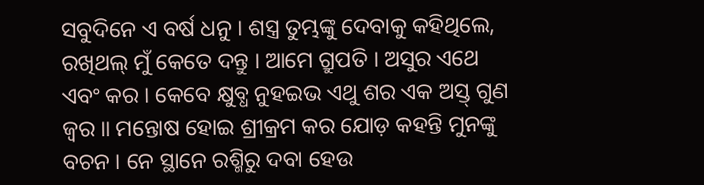ସବୁଦିନେ ଏ ବର୍ଷ ଧନୁ । ଶସ୍ତ୍ର ତୁମ୍ଭଙ୍କୁ ଦେବାକୁ କହିଥିଲେ, ରଖିଥଲ୍ ମୁଁ କେତେ ଦନ୍ତୁ । ଆମେ ଗ୍ରୁପତି । ଅସୁର ଏଥେ ଏବଂ କର । କେବେ କ୍ଷୁବ୍ଧ ନୁହଇଭ ଏଥୁ ଶର ଏକ ଅସ୍ତ୍ ଗୁଣ ଜ୍ୱର ॥ ମନ୍ତୋଷ ହୋଇ ଶ୍ରୀକ୍ରମ କର ଯୋଡ଼ କହନ୍ତି ମୁନଙ୍କୁ ବଚନ । ନେ ସ୍ଥାନେ ରଶ୍ମିରୁ ଦବା ହେଉ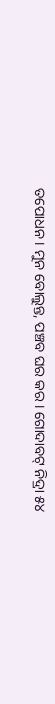ତପୋଧନ । ମୁନ ବୋଲୁନ୍ତ, ପଞ୍ଚବ ଘର କର । ଗୋଦାବଟ୍ ନିଦ୍ରା ୫୪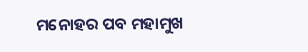ମନୋହର ପବ ମହାମୁଖ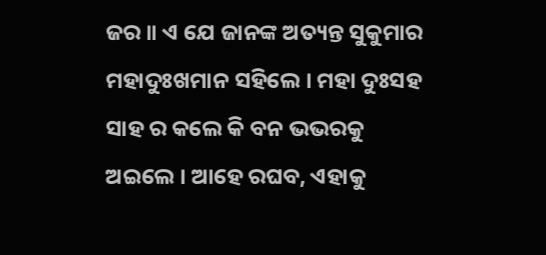ଜର ॥ ଏ ଯେ ଜାନଙ୍କ ଅତ୍ୟନ୍ତ ସୁକୁମାର ମହାଦୁଃଖମାନ ସହିଲେ । ମହା ଦୁଃସହ ସାହ ର କଲେ କି ବନ ଭଭରକୁ ଅଇଲେ । ଆହେ ରଘବ, ଏହାକୁ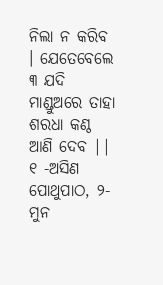ନିଲା ନ କରିବ । ଯେତେବେଲେ ୩ ଯଦି ମାଣ୍ଡୁଅରେ ତାହା ଶରଧା କଣ୍ଠ ଆଣି ଦେବ || ୧ -ଅସିଣ ପୋଥୁପାଠ, ୨-ମୁନ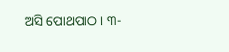ଅସି ପୋଥପାଠ । ୩-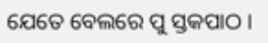ଯେତେ ବେଲରେ ପୁ ସ୍ତକପାଠ ।